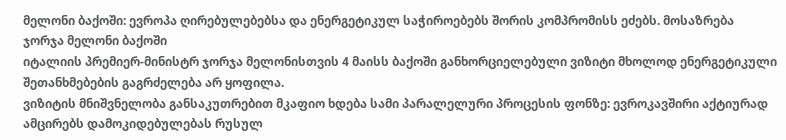მელონი ბაქოში: ევროპა ღირებულებებსა და ენერგეტიკულ საჭიროებებს შორის კომპრომისს ეძებს. მოსაზრება
ჯორჯა მელონი ბაქოში
იტალიის პრემიერ-მინისტრ ჯორჯა მელონისთვის 4 მაისს ბაქოში განხორციელებული ვიზიტი მხოლოდ ენერგეტიკული შეთანხმებების გაგრძელება არ ყოფილა.
ვიზიტის მნიშვნელობა განსაკუთრებით მკაფიო ხდება სამი პარალელური პროცესის ფონზე: ევროკავშირი აქტიურად ამცირებს დამოკიდებულებას რუსულ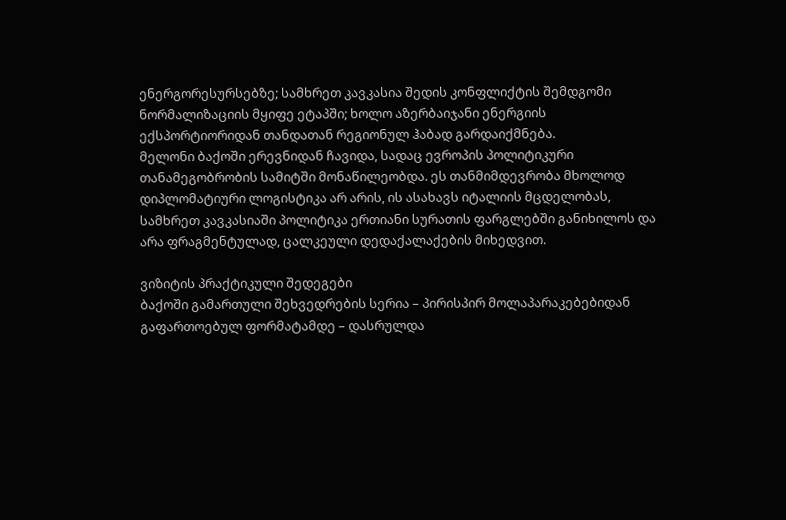ენერგორესურსებზე; სამხრეთ კავკასია შედის კონფლიქტის შემდგომი ნორმალიზაციის მყიფე ეტაპში; ხოლო აზერბაიჯანი ენერგიის ექსპორტიორიდან თანდათან რეგიონულ ჰაბად გარდაიქმნება.
მელონი ბაქოში ერევნიდან ჩავიდა, სადაც ევროპის პოლიტიკური თანამეგობრობის სამიტში მონაწილეობდა. ეს თანმიმდევრობა მხოლოდ დიპლომატიური ლოგისტიკა არ არის, ის ასახავს იტალიის მცდელობას, სამხრეთ კავკასიაში პოლიტიკა ერთიანი სურათის ფარგლებში განიხილოს და არა ფრაგმენტულად, ცალკეული დედაქალაქების მიხედვით.

ვიზიტის პრაქტიკული შედეგები
ბაქოში გამართული შეხვედრების სერია – პირისპირ მოლაპარაკებებიდან გაფართოებულ ფორმატამდე – დასრულდა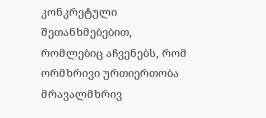კონკრეტული შეთანხმებებით, რომლებიც აჩვენებს, რომ ორმხრივი ურთიერთობა მრავალმხრივ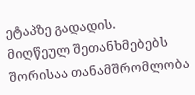ეტაპზე გადადის.
მიღწეულ შეთანხმებებს შორისაა თანამშრომლობა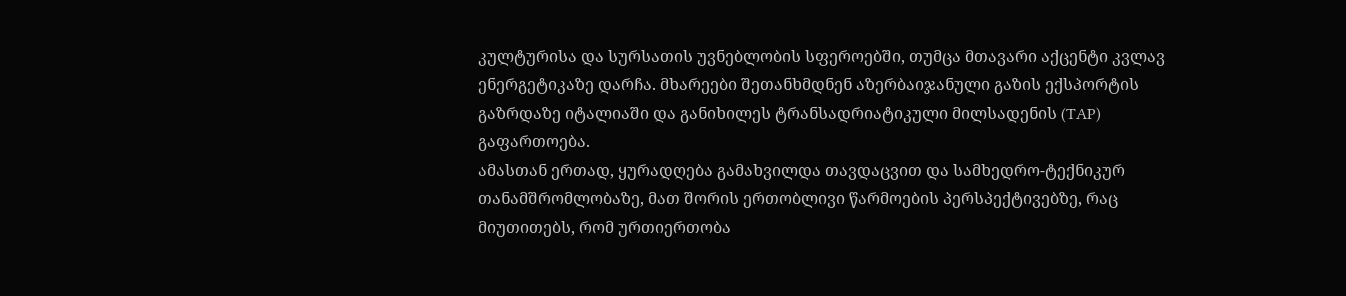კულტურისა და სურსათის უვნებლობის სფეროებში, თუმცა მთავარი აქცენტი კვლავ ენერგეტიკაზე დარჩა. მხარეები შეთანხმდნენ აზერბაიჯანული გაზის ექსპორტის გაზრდაზე იტალიაში და განიხილეს ტრანსადრიატიკული მილსადენის (TAP) გაფართოება.
ამასთან ერთად, ყურადღება გამახვილდა თავდაცვით და სამხედრო-ტექნიკურ თანამშრომლობაზე, მათ შორის ერთობლივი წარმოების პერსპექტივებზე, რაც მიუთითებს, რომ ურთიერთობა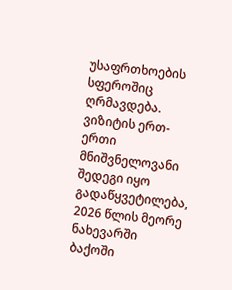უსაფრთხოების სფეროშიც ღრმავდება.
ვიზიტის ერთ-ერთი მნიშვნელოვანი შედეგი იყო გადაწყვეტილება, 2026 წლის მეორე ნახევარში ბაქოში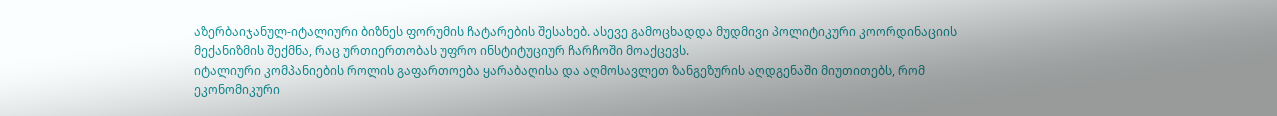აზერბაიჯანულ-იტალიური ბიზნეს ფორუმის ჩატარების შესახებ. ასევე გამოცხადდა მუდმივი პოლიტიკური კოორდინაციის მექანიზმის შექმნა, რაც ურთიერთობას უფრო ინსტიტუციურ ჩარჩოში მოაქცევს.
იტალიური კომპანიების როლის გაფართოება ყარაბაღისა და აღმოსავლეთ ზანგეზურის აღდგენაში მიუთითებს, რომ ეკონომიკური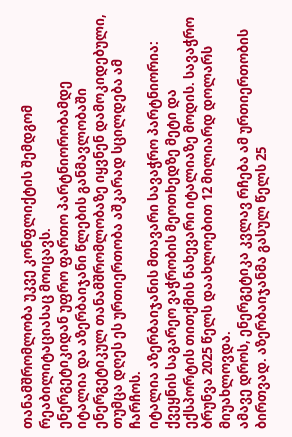თანამშრომლობა უკვე კონფლიქტის შემდგომ რეაბილიტაციასაც მოიცავს.
ენერგეტიკიდან უფრო ფართო პარტნიორობამდე
იტალია და აზერბაიჯანი წლების განმავლობაში ენერგეტიკულ თანამშრომლობაზე იყვნენ დამოკიდებული, თუმცა დღეს ეს ურთიერთობა აშკარად სცილდება ამ ჩარჩოს.
იტალია აზერბაიჯანის მთავარი სავაჭრო პარტნიორია: ქვეყნის საგარეო ვაჭრობის მეოთხედზე მეტი და ექსპორტის თითქმის ნახევარი იტალიაზე მოდის. სავაჭრო ბრუნვა 2025 წელს დაახლოებით 12 მილიარდ დოლარს მიუახლოვდა.
ამავე დროს, ენერგეტიკა კვლავ რჩება ამ ურთიერთობის ბირთვად. აზერბაიჯანმა გასულ წელს 25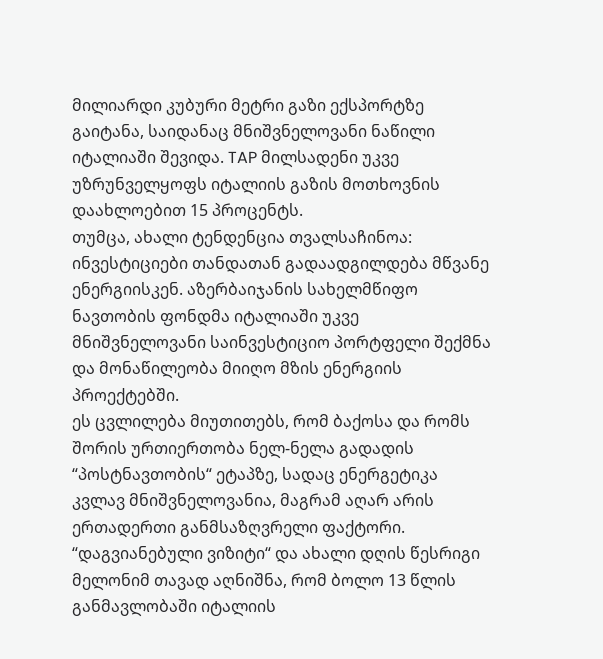მილიარდი კუბური მეტრი გაზი ექსპორტზე გაიტანა, საიდანაც მნიშვნელოვანი ნაწილი იტალიაში შევიდა. TAP მილსადენი უკვე უზრუნველყოფს იტალიის გაზის მოთხოვნის დაახლოებით 15 პროცენტს.
თუმცა, ახალი ტენდენცია თვალსაჩინოა: ინვესტიციები თანდათან გადაადგილდება მწვანე ენერგიისკენ. აზერბაიჯანის სახელმწიფო ნავთობის ფონდმა იტალიაში უკვე მნიშვნელოვანი საინვესტიციო პორტფელი შექმნა და მონაწილეობა მიიღო მზის ენერგიის პროექტებში.
ეს ცვლილება მიუთითებს, რომ ბაქოსა და რომს შორის ურთიერთობა ნელ-ნელა გადადის “პოსტნავთობის“ ეტაპზე, სადაც ენერგეტიკა კვლავ მნიშვნელოვანია, მაგრამ აღარ არის ერთადერთი განმსაზღვრელი ფაქტორი.
“დაგვიანებული ვიზიტი“ და ახალი დღის წესრიგი
მელონიმ თავად აღნიშნა, რომ ბოლო 13 წლის განმავლობაში იტალიის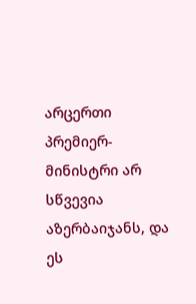არცერთი პრემიერ-მინისტრი არ სწვევია აზერბაიჯანს, და ეს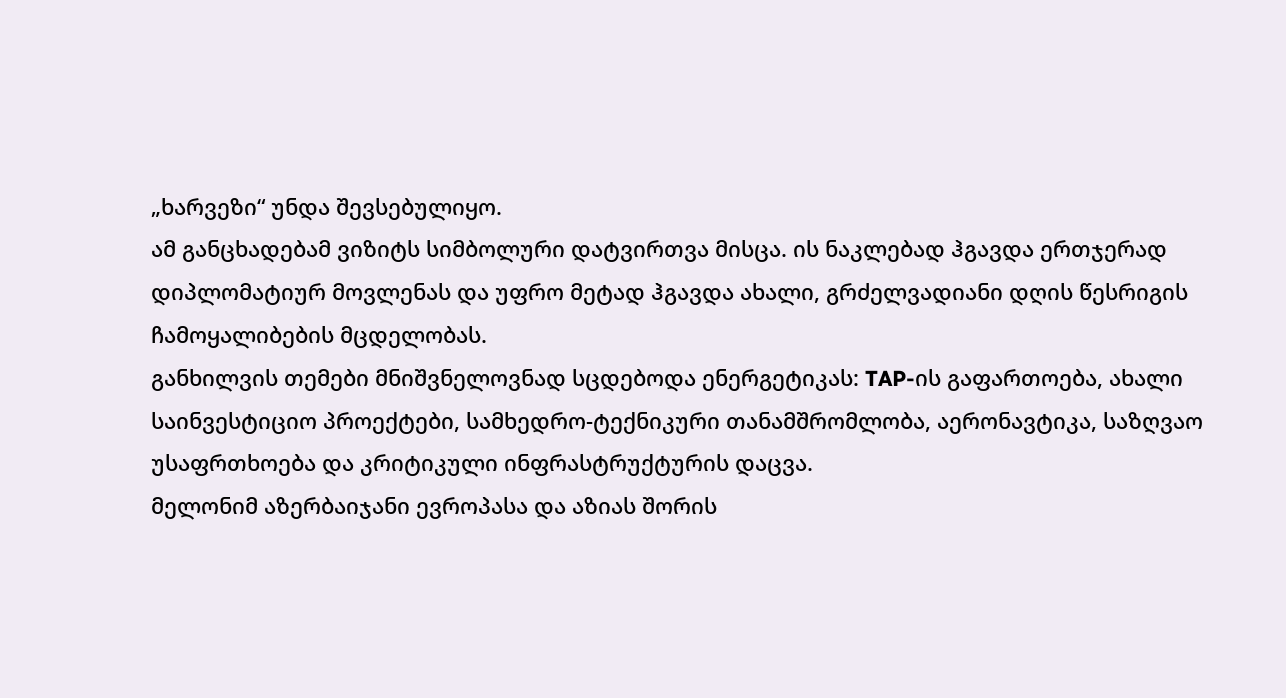„ხარვეზი“ უნდა შევსებულიყო.
ამ განცხადებამ ვიზიტს სიმბოლური დატვირთვა მისცა. ის ნაკლებად ჰგავდა ერთჯერად დიპლომატიურ მოვლენას და უფრო მეტად ჰგავდა ახალი, გრძელვადიანი დღის წესრიგის ჩამოყალიბების მცდელობას.
განხილვის თემები მნიშვნელოვნად სცდებოდა ენერგეტიკას: TAP-ის გაფართოება, ახალი საინვესტიციო პროექტები, სამხედრო-ტექნიკური თანამშრომლობა, აერონავტიკა, საზღვაო უსაფრთხოება და კრიტიკული ინფრასტრუქტურის დაცვა.
მელონიმ აზერბაიჯანი ევროპასა და აზიას შორის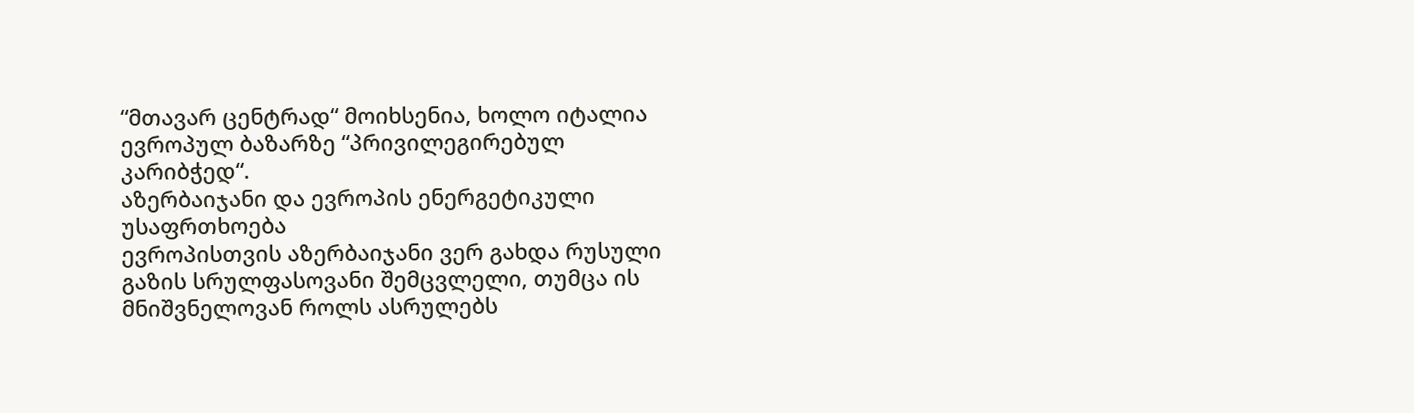“მთავარ ცენტრად“ მოიხსენია, ხოლო იტალია ევროპულ ბაზარზე “პრივილეგირებულ კარიბჭედ“.
აზერბაიჯანი და ევროპის ენერგეტიკული უსაფრთხოება
ევროპისთვის აზერბაიჯანი ვერ გახდა რუსული გაზის სრულფასოვანი შემცვლელი, თუმცა ის მნიშვნელოვან როლს ასრულებს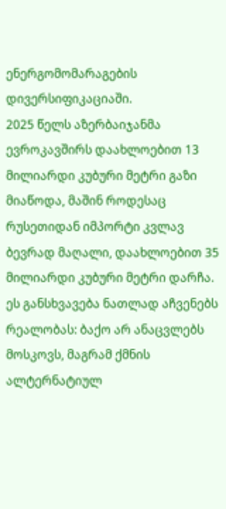ენერგომომარაგების დივერსიფიკაციაში.
2025 წელს აზერბაიჯანმა ევროკავშირს დაახლოებით 13 მილიარდი კუბური მეტრი გაზი მიაწოდა, მაშინ როდესაც რუსეთიდან იმპორტი კვლავ ბევრად მაღალი, დაახლოებით 35 მილიარდი კუბური მეტრი დარჩა.
ეს განსხვავება ნათლად აჩვენებს რეალობას: ბაქო არ ანაცვლებს მოსკოვს, მაგრამ ქმნის ალტერნატიულ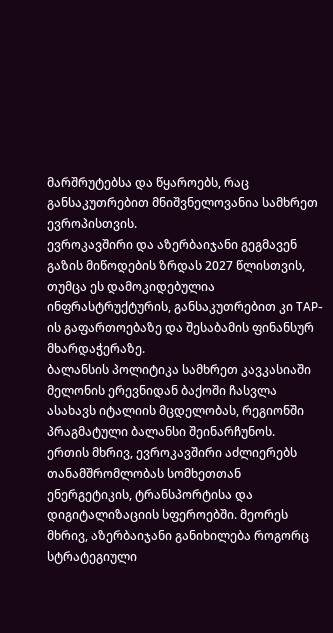მარშრუტებსა და წყაროებს, რაც განსაკუთრებით მნიშვნელოვანია სამხრეთ ევროპისთვის.
ევროკავშირი და აზერბაიჯანი გეგმავენ გაზის მიწოდების ზრდას 2027 წლისთვის, თუმცა ეს დამოკიდებულია ინფრასტრუქტურის, განსაკუთრებით კი TAP-ის გაფართოებაზე და შესაბამის ფინანსურ მხარდაჭერაზე.
ბალანსის პოლიტიკა სამხრეთ კავკასიაში
მელონის ერევნიდან ბაქოში ჩასვლა ასახავს იტალიის მცდელობას, რეგიონში პრაგმატული ბალანსი შეინარჩუნოს.
ერთის მხრივ, ევროკავშირი აძლიერებს თანამშრომლობას სომხეთთან ენერგეტიკის, ტრანსპორტისა და დიგიტალიზაციის სფეროებში. მეორეს მხრივ, აზერბაიჯანი განიხილება როგორც სტრატეგიული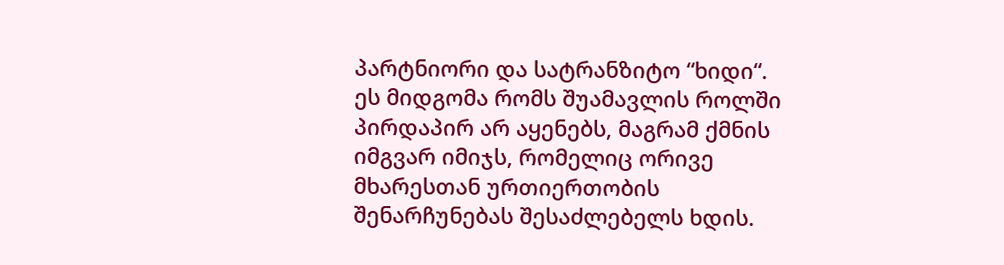პარტნიორი და სატრანზიტო “ხიდი“.
ეს მიდგომა რომს შუამავლის როლში პირდაპირ არ აყენებს, მაგრამ ქმნის იმგვარ იმიჯს, რომელიც ორივე მხარესთან ურთიერთობის შენარჩუნებას შესაძლებელს ხდის.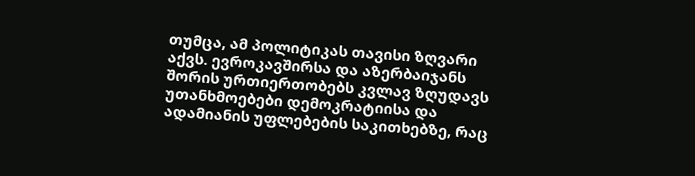თუმცა, ამ პოლიტიკას თავისი ზღვარი აქვს. ევროკავშირსა და აზერბაიჯანს შორის ურთიერთობებს კვლავ ზღუდავს უთანხმოებები დემოკრატიისა და ადამიანის უფლებების საკითხებზე, რაც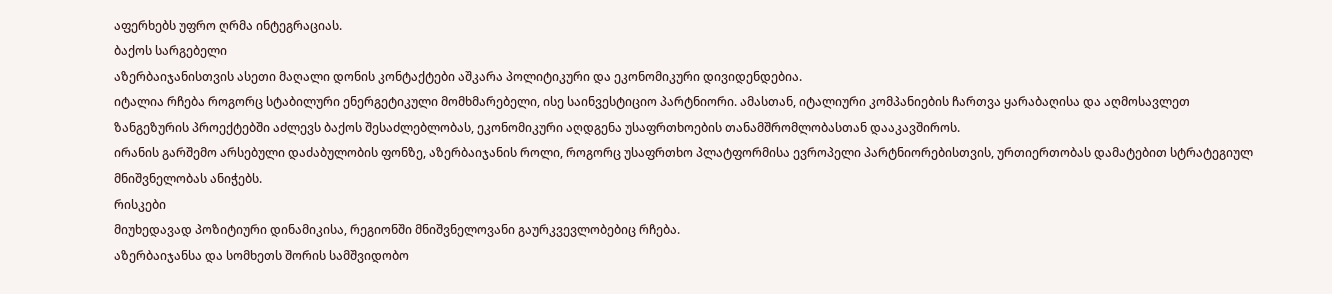აფერხებს უფრო ღრმა ინტეგრაციას.
ბაქოს სარგებელი
აზერბაიჯანისთვის ასეთი მაღალი დონის კონტაქტები აშკარა პოლიტიკური და ეკონომიკური დივიდენდებია.
იტალია რჩება როგორც სტაბილური ენერგეტიკული მომხმარებელი, ისე საინვესტიციო პარტნიორი. ამასთან, იტალიური კომპანიების ჩართვა ყარაბაღისა და აღმოსავლეთ ზანგეზურის პროექტებში აძლევს ბაქოს შესაძლებლობას, ეკონომიკური აღდგენა უსაფრთხოების თანამშრომლობასთან დააკავშიროს.
ირანის გარშემო არსებული დაძაბულობის ფონზე, აზერბაიჯანის როლი, როგორც უსაფრთხო პლატფორმისა ევროპელი პარტნიორებისთვის, ურთიერთობას დამატებით სტრატეგიულ მნიშვნელობას ანიჭებს.
რისკები
მიუხედავად პოზიტიური დინამიკისა, რეგიონში მნიშვნელოვანი გაურკვევლობებიც რჩება.
აზერბაიჯანსა და სომხეთს შორის სამშვიდობო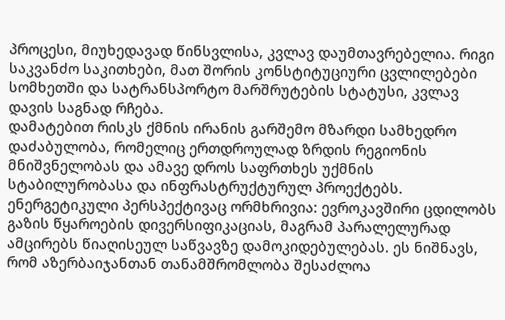პროცესი, მიუხედავად წინსვლისა, კვლავ დაუმთავრებელია. რიგი საკვანძო საკითხები, მათ შორის კონსტიტუციური ცვლილებები სომხეთში და სატრანსპორტო მარშრუტების სტატუსი, კვლავ დავის საგნად რჩება.
დამატებით რისკს ქმნის ირანის გარშემო მზარდი სამხედრო დაძაბულობა, რომელიც ერთდროულად ზრდის რეგიონის მნიშვნელობას და ამავე დროს საფრთხეს უქმნის სტაბილურობასა და ინფრასტრუქტურულ პროექტებს.
ენერგეტიკული პერსპექტივაც ორმხრივია: ევროკავშირი ცდილობს გაზის წყაროების დივერსიფიკაციას, მაგრამ პარალელურად ამცირებს წიაღისეულ საწვავზე დამოკიდებულებას. ეს ნიშნავს, რომ აზერბაიჯანთან თანამშრომლობა შესაძლოა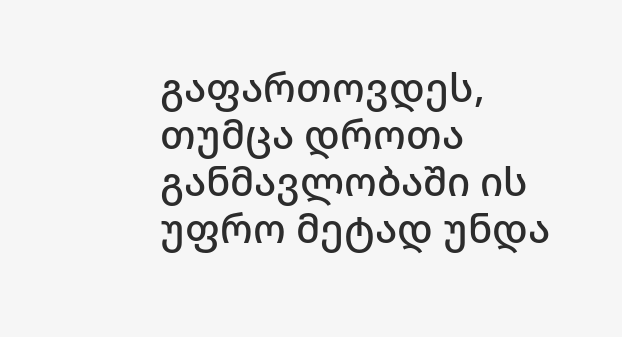გაფართოვდეს, თუმცა დროთა განმავლობაში ის უფრო მეტად უნდა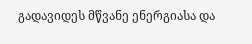გადავიდეს მწვანე ენერგიასა და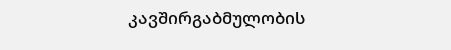კავშირგაბმულობის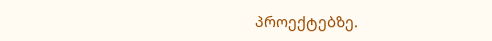პროექტებზე.